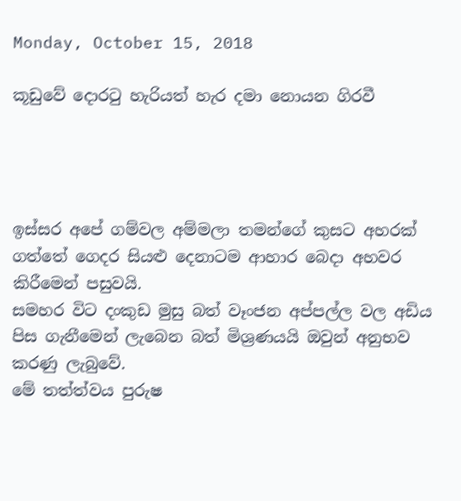Monday, October 15, 2018

කූඩුවේ දොරටු හැරියත් හැර දමා නොයන ගිරවී




ඉස්සර අපේ ගම්වල අම්මලා තමන්ගේ කුසට අහරක් ගත්තේ ගෙදර සියළු දෙනාටම ආහාර බෙදා අහවර කිරීමෙන් පසුවයි.
සමහර විට දංකුඩ මුසු බත් වෑංජන අප්පල්ල වල අඩිය පිස ගැනීමෙන් ලැබෙන බත් මිශ්‍රණයයි ඔවුන් අනුභව කරණු ලැබුවේ.
මේ තත්ත්වය පුරුෂ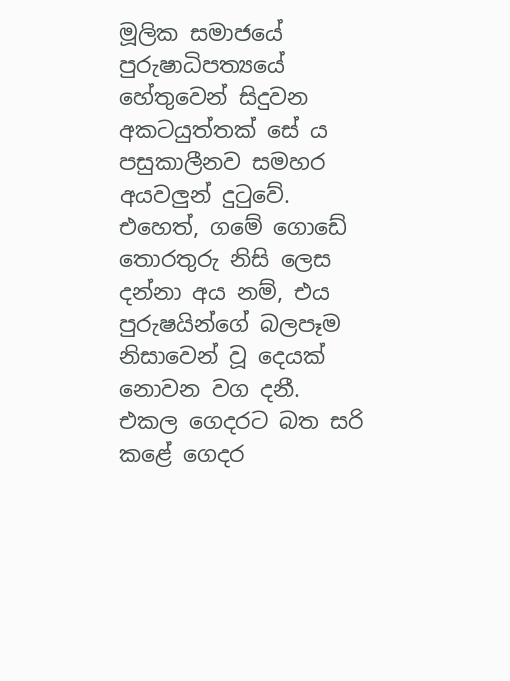මූලික සමාජයේ පුරුෂාධිපත්‍යයේ හේතුවෙන් සිදුවන අකටයුත්තක් සේ ය පසුකාලීනව සමහර අයවලුන් දුටුවේ.
එහෙත්, ගමේ ගොඩේ තොරතුරු නිසි ලෙස දන්නා අය නම්, එය පුරුෂයින්ගේ බලපෑම නිසාවෙන් වූ දෙයක් නොවන වග දනී.
එකල ගෙදරට බත සරි කළේ ගෙදර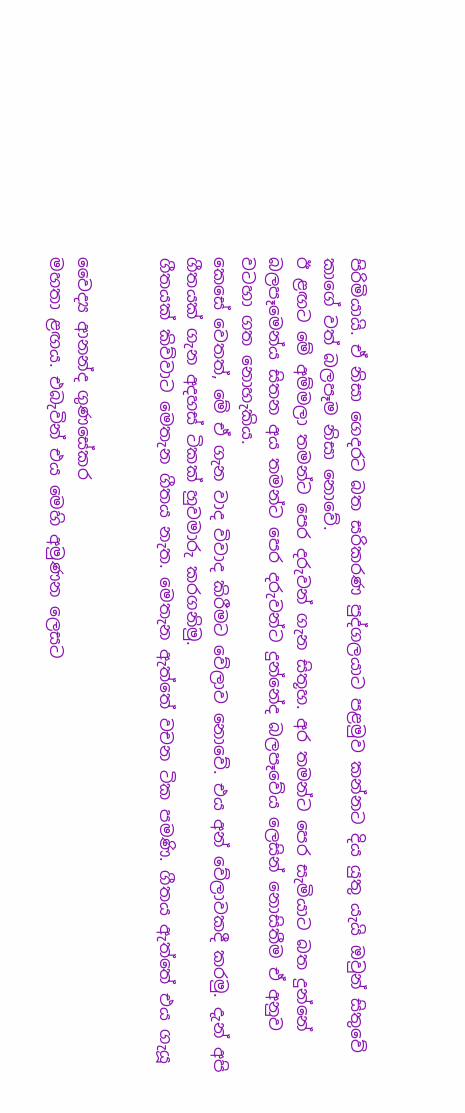පිරිමියායි. ඒ නිසා ගෙදරට බත සරිකරණ පුද්ගලයාට පළමුව කන්නට දිය යුතු යැයි ඔවුන් සිතුවේ කාගේ වත් බලපෑම නිසා නොවේ.
ඊ ළඟට මේ අම්මලා තමන්ට පෙර දරුවන් ගැන සිතූහ. අර තමන්ට පෙර සැමියාට බත දුන්නේ බලපෑමෙන්ය සිතන අය තමන්ට පෙර දරුවන්ට දුන්නේද බලපෑවේය ලෙසින් නොසිතීම ඒ අනුව වටහා ගත නොහැකිය.
කෙසේ වෙතත්, මේ ඒ ගැන වාද විවාද කිරීමට වේලාව නොවේ. එය අන් වේලාවකදී කරමු. දැන් අපි ගීතයක් ගැන අදහස් ටිකක් හුවමාරු කරගනිමු.
ගීතයක් කිව්වාට මෙතැන ගීතය නැත. මෙතැන ඇත්තේ වචන ටික පමණි. ගීතය ඇත්තේ එය ගැයූ


වෛද්‍ය ආනන්ද ගුණසේකර
මහතා ළඟය. එබැවින් එය මෙහි අමුණන ලෙසට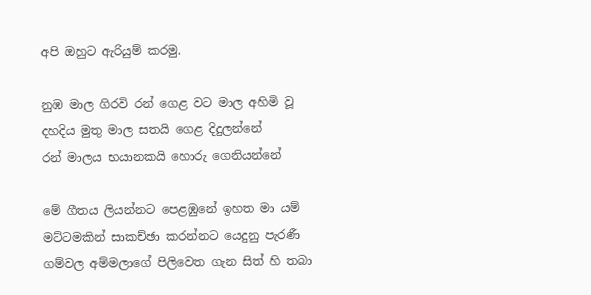අපි ඔහුට ඇරියුම් කරමු.

නුඹ මාල ගිරවි රන් ගෙළ වට මාල අහිමි වූ
දහදිය මුතු මාල සතයි ගෙළ දිදුලන්නේ
රන් මාලය භයානකයි හොරු ගෙනියන්නේ

මේ ගීතය ලියන්නට පෙළඹුනේ ඉහත මා යම් මට්ටමකින් සාකච්ඡා කරන්නට යෙදුනු පැරණී ගම්වල අම්මලාගේ පිලිවෙත ගැන සිත් හි තබා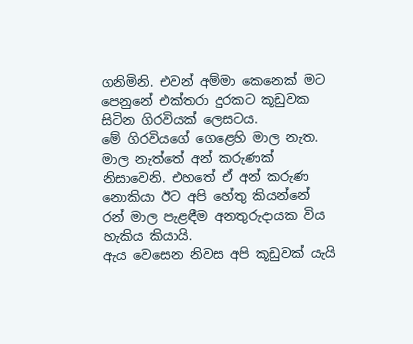ගනිමිනි. එවන් අම්මා කෙනෙක් මට පෙනුනේ එක්තරා දුරකට කූඩුවක සිටින ගිරවියක් ලෙසටය.
මේ ගිරවියගේ ගෙළෙහි මාල නැත. මාල නැත්තේ අන් කරුණක් නිසාවෙනි. එහතේ ඒ අන් කරුණ නොකියා ඊට අපි හේතු කියන්නේ රන් මාල පැළඳීම අනතුරුදායක විය හැකිය කියායි.
ඇය වෙසෙන නිවස අපි කූඩුවක් යැයි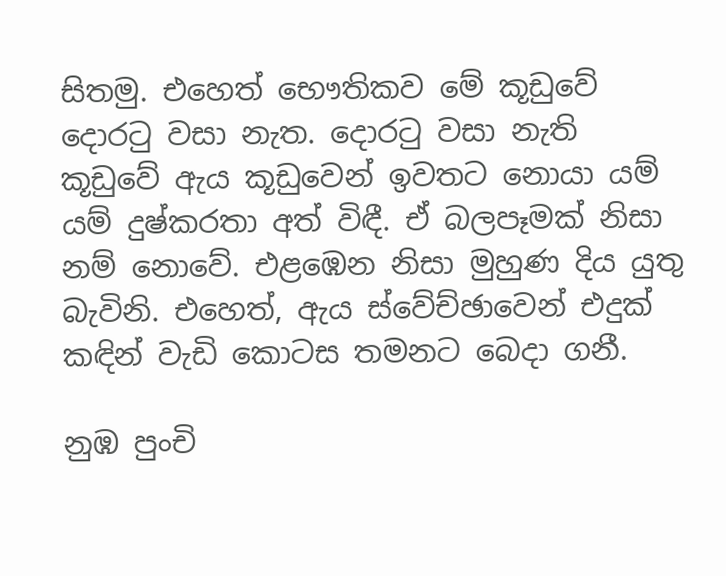සිතමු. එහෙත් භෞතිකව මේ කූඩුවේ දොරටු වසා නැත. දොරටු වසා නැති කූඩුවේ ඇය කූඩුවෙන් ඉවතට නොයා යම් යම් දුෂ්කරතා අත් විඳී. ඒ බලපෑමක් නිසා නම් නොවේ. එළඹෙන නිසා මුහුණ දිය යුතු බැවිනි. එහෙත්, ඇය ස්වේච්ඡාවෙන් එදුක් කඳින් වැඩි කොටස තමනට බෙදා ගනී.

නුඹ පුංචි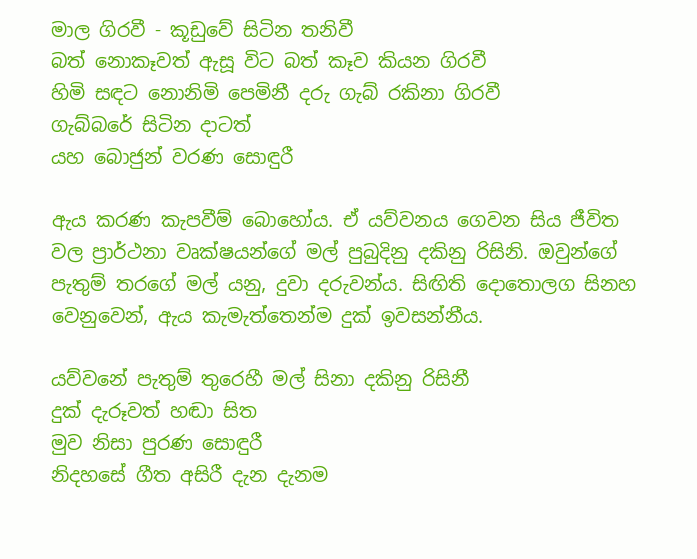මාල ගිරවී - කූඩුවේ සිටින තනිවී
බත් නොකෑවත් ඇසූ විට බත් කෑව කියන ගිරවී
හිමි සඳට නොනිමි පෙමිනී දරු ගැබ් රකිනා ගිරවී
ගැබ්බරේ සිටින දාටත්
යහ බොජුන් වරණ සොඳුරී

ඇය කරණ කැපවීම් බොහෝය. ඒ යව්වනය ගෙවන සිය ජීවිත වල ප්‍රාර්ථනා වෘක්ෂයන්ගේ මල් පුබුදිනු දකිනු රිසිනි. ඔවුන්ගේ පැතුම් තරගේ මල් යනු, දුවා දරුවන්ය. සිඟිති දොතොලග සිනහ වෙනුවෙන්, ඇය කැමැත්තෙන්ම දුක් ඉවසන්නීය.

යව්වනේ පැතුම් තුරෙහී මල් සිනා දකිනු රිසිනී
දුක් දැරූවත් හඬා සිත
මුව නිසා පුරණ සොඳුරී
නිදහසේ ගීත අසිරී දැන දැනම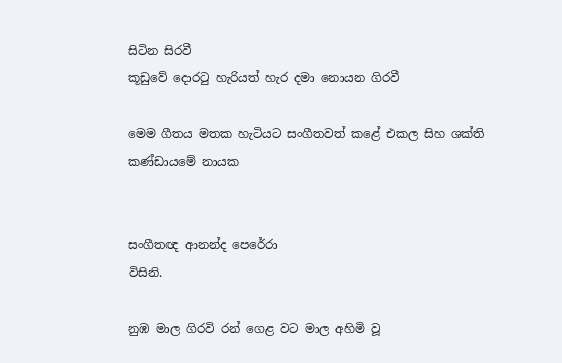සිටින සිරවී
කූඩුවේ දොරටු හැරියත් හැර දමා නොයන ගිරවී

මෙම ගීතය මතක හැටියට සංගීතවත් කළේ එකල සිහ ශක්ති කණ්ඩායමේ නායක


සංගීතඥ ආනන්ද පෙරේරා
විසිනි.

නුඹ මාල ගිරවි රන් ගෙළ වට මාල අහිමි වූ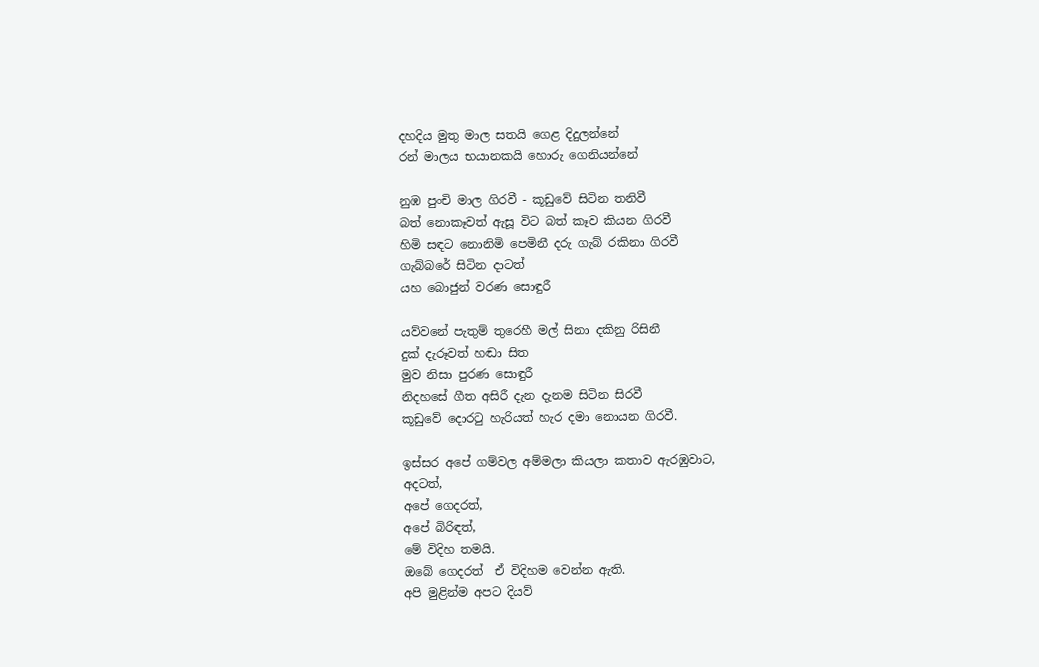දහදිය මුතු මාල සතයි ගෙළ දිදුලන්නේ
රන් මාලය භයානකයි හොරු ගෙනියන්නේ

නුඹ පුංචි මාල ගිරවී - කූඩුවේ සිටින තනිවී
බත් නොකෑවත් ඇසූ විට බත් කෑව කියන ගිරවී
හිමි සඳට නොනිමි පෙමිනී දරු ගැබ් රකිනා ගිරවී
ගැබ්බරේ සිටින දාටත්
යහ බොජුන් වරණ සොඳුරී

යව්වනේ පැතුම් තුරෙහී මල් සිනා දකිනු රිසිනී
දුක් දැරූවත් හඬා සිත
මුව නිසා පුරණ සොඳුරී
නිදහසේ ගීත අසිරී දැන දැනම සිටින සිරවී
කූඩුවේ දොරටු හැරියත් හැර දමා නොයන ගිරවී.

ඉස්සර අපේ ගම්වල අම්මලා කියලා කතාව ඇරඹුවාට,
අදටත්,
අපේ ගෙදරත්,
අපේ බිරිඳත්,
මේ විදිහ තමයි.
ඔබේ ගෙදරත්  ඒ විදිහම වෙන්න ඇති.
අපි මුළින්ම අපට දියව්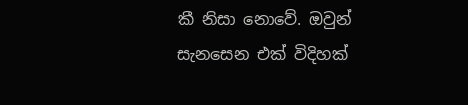කී නිසා නොවේ. ඔවුන් සැනසෙන එක් විදිහක්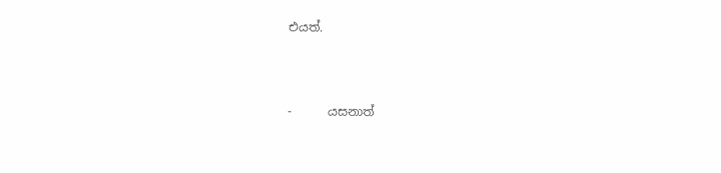එයත්.



-      යසනාත්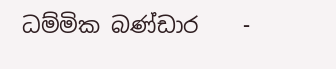ධම්මික බණ්ඩාර    -